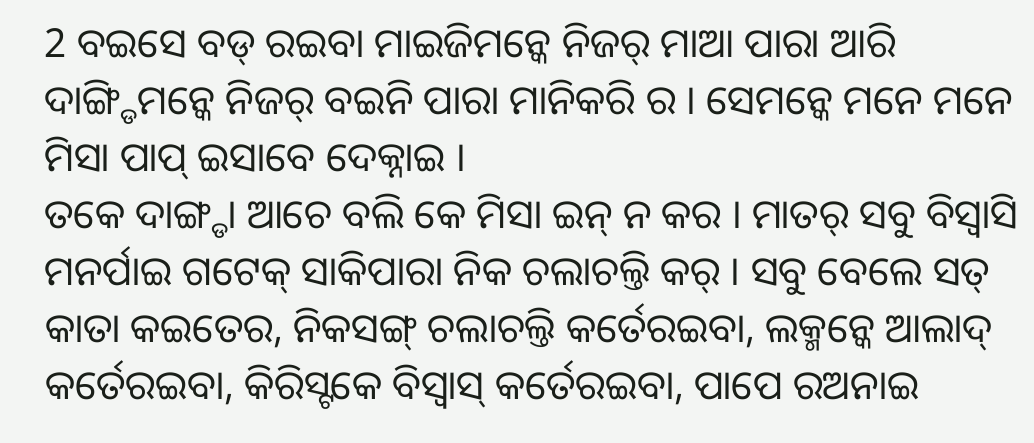2 ବଇସେ ବଡ୍ ରଇବା ମାଇଜିମନ୍କେ ନିଜର୍ ମାଆ ପାରା ଆରି ଦାଙ୍ଗ୍ଡିମନ୍କେ ନିଜର୍ ବଇନି ପାରା ମାନିକରି ର । ସେମନ୍କେ ମନେ ମନେ ମିସା ପାପ୍ ଇସାବେ ଦେକ୍ନାଇ ।
ତକେ ଦାଙ୍ଗ୍ଡା ଆଚେ ବଲି କେ ମିସା ଇନ୍ ନ କର । ମାତର୍ ସବୁ ବିସ୍ବାସି ମନର୍ପାଇ ଗଟେକ୍ ସାକିପାରା ନିକ ଚଲାଚଲ୍ତି କର୍ । ସବୁ ବେଲେ ସତ୍ କାତା କଇତେର, ନିକସଙ୍ଗ୍ ଚଲାଚଲ୍ତି କର୍ତେରଇବା, ଲକ୍ମନ୍କେ ଆଲାଦ୍ କର୍ତେରଇବା, କିରିସ୍ଟକେ ବିସ୍ବାସ୍ କର୍ତେରଇବା, ପାପେ ରଅନାଇ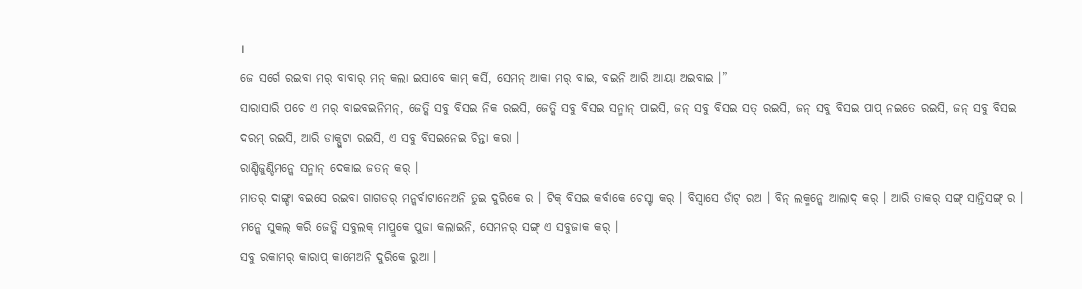।
ଜେ ସର୍ଗେ ରଇବା ମର୍ ବାବାର୍ ମନ୍ କଲା ଇସାବେ କାମ୍ କର୍ସି, ସେମନ୍ ଆକା ମର୍ ବାଇ, ବଇନି ଆରି ଆୟା ଅଇବାଇ ।”
ସାରାସାରି ପଚେ ଏ ମର୍ ବାଇବଇନିମନ୍, ଜେତ୍କି ସବୁ ବିସଇ ନିକ ରଇସି, ଜେତ୍କି ସବୁ ବିସଇ ସନ୍ମାନ୍ ପାଇସି, ଜନ୍ ସବୁ ବିସଇ ସତ୍ ରଇସି, ଜନ୍ ସବୁ ବିସଇ ପାପ୍ ନଇତେ ରଇସି, ଜନ୍ ସବୁ ବିସଇ ଦରମ୍ ରଇସି, ଆରି ଡାକ୍ପୁଟା ରଇସି, ଏ ସବୁ ବିସଇନେଇ ଚିନ୍ତା କରା ।
ରାଣ୍ଡିଜୁଣ୍ଡିମନ୍କେ ସନ୍ମାନ୍ ଦେକାଇ ଜତନ୍ କର୍ ।
ମାତର୍ ଦାଙ୍ଗ୍ଡା ବଇସେ ରଇବା ଗାଗଡର୍ ମନ୍କର୍ବାଟାନେଅନି ତୁଇ ଦୁରିକେ ର । ଟିକ୍ ବିସଇ କର୍ବାକେ ଚେସ୍ଟା କର୍ । ବିସ୍ବାସେ ଡାଁଟ୍ ରଅ । ବିନ୍ ଲକ୍ମନ୍କେ ଆଲାଦ୍ କର୍ । ଆରି ତାକର୍ ସଙ୍ଗ୍ ସାନ୍ତିସଙ୍ଗ୍ ର । ମନ୍କେ ସୁକଲ୍ କରି ଜେତ୍କି ସବୁଲକ୍ ମାପ୍ରୁକେ ପୁଜା କଲାଇନି, ସେମନର୍ ସଙ୍ଗ୍ ଏ ସବୁଜାକ କର୍ ।
ସବୁ ରକାମର୍ କାରାପ୍ କାମେଅନି ଦୁରିକେ ରୁଆ ।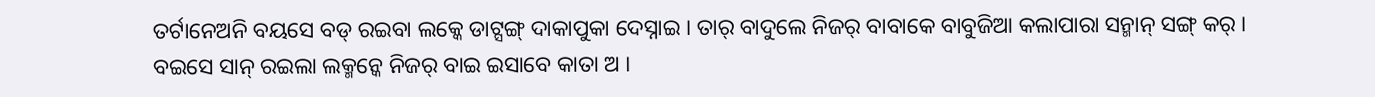ତର୍ଟାନେଅନି ବୟସେ ବଡ୍ ରଇବା ଲକ୍କେ ଡାଟ୍ସଙ୍ଗ୍ ଦାକାପୁକା ଦେସ୍ନାଇ । ତାର୍ ବାଦୁଲେ ନିଜର୍ ବାବାକେ ବାବୁଜିଆ କଲାପାରା ସନ୍ମାନ୍ ସଙ୍ଗ୍ କର୍ । ବଇସେ ସାନ୍ ରଇଲା ଲକ୍ମନ୍କେ ନିଜର୍ ବାଇ ଇସାବେ କାତା ଅ ।